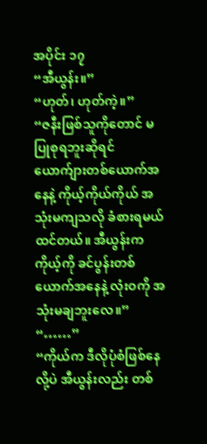အပိုင်း ၁၇
“အီယွန်း။”
“ဟုတ်၊ ဟုတ်ကဲ့။”
“ဇနီးဖြစ်သူကိုတောင် မပြုစုရဘူးဆိုရင် ယောက်ျားတစ်ယောက်အနေနဲ့ ကိုယ့်ကိုယ်ကိုယ် အသုံးမကျသလို ခံစားရမယ်ထင်တယ်။ အီယွန်းက ကိုယ့်ကို ခင်ပွန်းတစ်ယောက်အနေနဲ့ လုံးဝကို အသုံးမချဘူးလေ။”
“……”
“ကိုယ်က ဒီလိုပုံစံဖြစ်နေလို့ပဲ အီယွန်းလည်း တစ်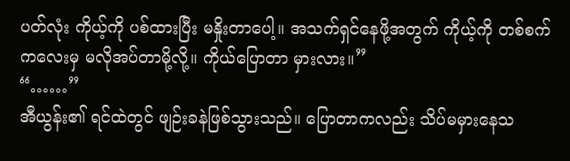ပတ်လုံး ကိုယ့်ကို ပစ်ထားပြီး မနှိုးတာပေါ့။ အသက်ရှင်နေဖို့အတွက် ကိုယ့်ကို တစ်စက်ကလေးမှ မလိုအပ်တာမို့လို့။ ကိုယ်ပြောတာ မှားလား။”
“……”
အီယွန်း၏ ရင်ထဲတွင် ဖျဉ်းခနဲဖြစ်သွားသည်။ ပြောတာကလည်း သိပ်မမှားနေသ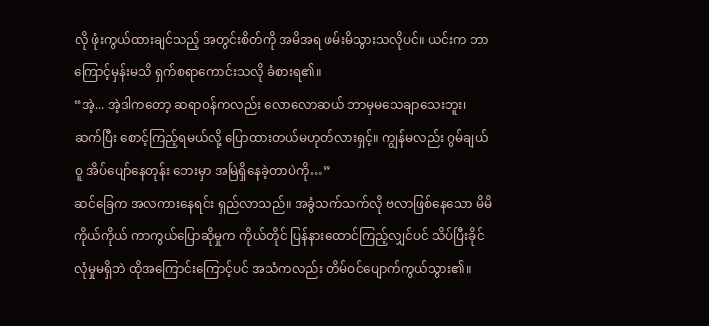လို ဖုံးကွယ်ထားချင်သည့် အတွင်းစိတ်ကို အမိအရ ဖမ်းမိသွားသလိုပင်။ ယင်းက ဘာကြောင့်မှန်းမသိ ရှက်စရာကောင်းသလို ခံစားရ၏။
“အဲ့... အဲ့ဒါကတော့ ဆရာဝန်ကလည်း လောလောဆယ် ဘာမှမသေချာသေးဘူး၊ ဆက်ပြီး စောင့်ကြည့်ရမယ်လို့ ပြောထားတယ်မဟုတ်လားရှင့်။ ကျွန်မလည်း ဂွမ်ချယ်ဝူ အိပ်ပျော်နေတုန်း ဘေးမှာ အမြဲရှိနေခဲ့တာပဲကို…”
ဆင်ခြေက အလကားနေရင်း ရှည်လာသည်။ အခွံသက်သက်လို ဗလာဖြစ်နေသော မိမိကိုယ်ကိုယ် ကာကွယ်ပြောဆိုမှုက ကိုယ်တိုင် ပြန်နားထောင်ကြည့်လျှင်ပင် သိပ်ပြီးခိုင်လုံမှုမရှိဘဲ ထိုအကြောင်းကြောင့်ပင် အသံကလည်း တိမ်ဝင်ပျောက်ကွယ်သွား၏။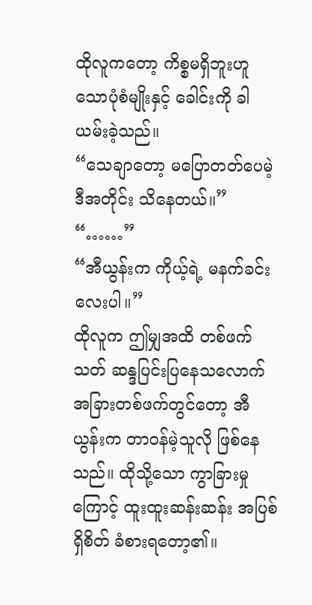ထိုလူကတော့ ကိစ္စမရှိဘူးဟူသောပုံစံမျိုးနှင့် ခေါင်းကို ခါယမ်းခဲ့သည်။
“သေချာတော့ မပြောတတ်ပေမဲ့ ဒီအတိုင်း သိနေတယ်။”
“……”
“အီယွန်းက ကိုယ့်ရဲ့ မနက်ခင်းလေးပါ။”
ထိုလူက ဤမျှအထိ တစ်ဖက်သတ် ဆန္ဒပြင်းပြနေသလောက် အခြားတစ်ဖက်တွင်တော့ အီယွန်းက တာဝန်မဲ့သူလို ဖြစ်နေသည်။ ထိုသို့သော ကွာခြားမှုကြောင့် ထူးထူးဆန်းဆန်း အပြစ်ရှိစိတ် ခံစားရတော့၏။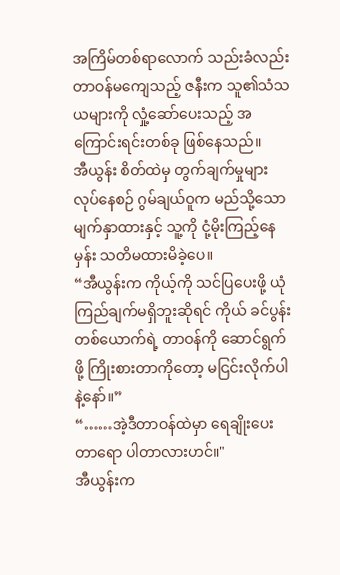အကြိမ်တစ်ရာလောက် သည်းခံလည်း တာဝန်မကျေသည့် ဇနီးက သူ၏သံသယများကို လှုံ့ဆော်ပေးသည့် အကြောင်းရင်းတစ်ခု ဖြစ်နေသည်။
အီယွန်း စိတ်ထဲမှ တွက်ချက်မှုများလုပ်နေစဉ် ဂွမ်ချယ်ဝူက မည်သို့သောမျက်နှာထားနှင့် သူ့ကို ငုံ့မိုးကြည့်နေမှန်း သတိမထားမိခဲ့ပေ။
“အီယွန်းက ကိုယ့်ကို သင်ပြပေးဖို့ ယုံကြည်ချက်မရှိဘူးဆိုရင် ကိုယ် ခင်ပွန်းတစ်ယောက်ရဲ့ တာဝန်ကို ဆောင်ရွက်ဖို့ ကြိုးစားတာကိုတော့ မငြင်းလိုက်ပါနဲ့နော်။”
“……အဲ့ဒီတာဝန်ထဲမှာ ရေချိုးပေးတာရော ပါတာလားဟင်။"
အီယွန်းက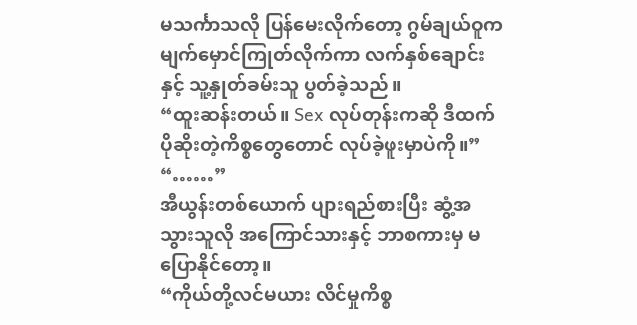မသင်္ကာသလို ပြန်မေးလိုက်တော့ ဂွမ်ချယ်ဝူက မျက်မှောင်ကြုတ်လိုက်ကာ လက်နှစ်ချောင်းနှင့် သူ့နှုတ်ခမ်းသူ ပွတ်ခဲ့သည်။
“ထူးဆန်းတယ်။ Sex လုပ်တုန်းကဆို ဒီထက်ပိုဆိုးတဲ့ကိစ္စတွေတောင် လုပ်ခဲ့ဖူးမှာပဲကို။”
“……”
အီယွန်းတစ်ယောက် ပျားရည်စားပြီး ဆွံ့အသွားသူလို အကြောင်သားနှင့် ဘာစကားမှ မပြောနိုင်တော့။
“ကိုယ်တို့လင်မယား လိင်မှုကိစ္စ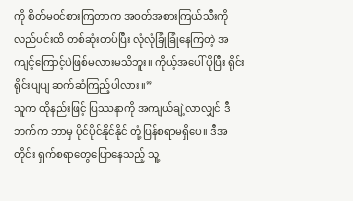ကို စိတ်မဝင်စားကြတာက အဝတ်အစားကြယ်သီးကို လည်ပင်းထိ တစ်ဆုံးတပ်ပြီး လုံလုံခြုံခြုံနေကြတဲ့ အကျင့်ကြောင့်ပဲဖြစ်မလားမသိဘူး။ ကိုယ့်အပေါ် ပိုပြီး ရိုင်းရိုင်းပျပျ ဆက်ဆံကြည့်ပါလား။”
သူက ထိုနည်းဖြင့် ပြဿနာကို အကျယ်ချဲ့လာလျှင် ဒီဘက်က ဘာမှ ပိုင်ပိုင်နိုင်နိုင် တုံ့ပြန်စရာမရှိပေ။ ဒီအတိုင်း ရှက်စရာတွေပြောနေသည့် သူ့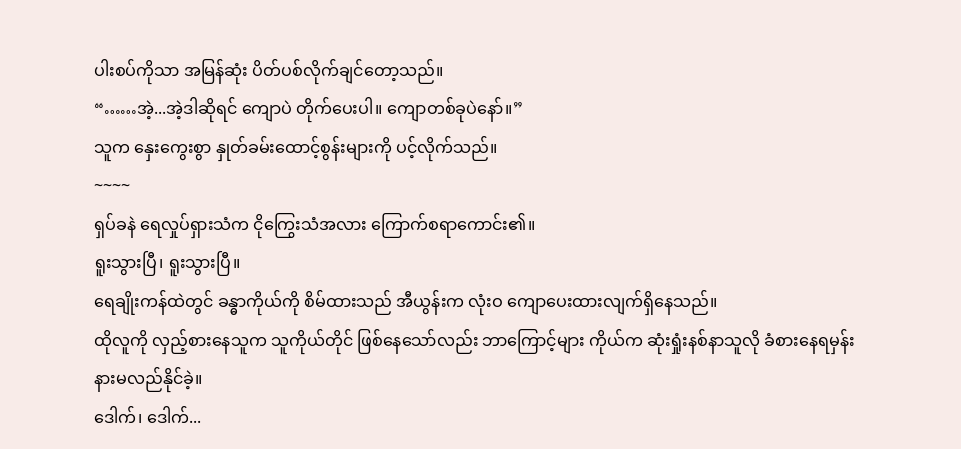ပါးစပ်ကိုသာ အမြန်ဆုံး ပိတ်ပစ်လိုက်ချင်တော့သည်။
“……အဲ့...အဲ့ဒါဆိုရင် ကျောပဲ တိုက်ပေးပါ။ ကျောတစ်ခုပဲနော်။”
သူက နှေးကွေးစွာ နှုတ်ခမ်းထောင့်စွန်းများကို ပင့်လိုက်သည်။
~~~~
ရှပ်ခနဲ ရေလှုပ်ရှားသံက ငိုကြွေးသံအလား ကြောက်စရာကောင်း၏။
ရူးသွားပြီ၊ ရူးသွားပြီ။
ရေချိုးကန်ထဲတွင် ခန္ဓာကိုယ်ကို စိမ်ထားသည် အီယွန်းက လုံးဝ ကျောပေးထားလျက်ရှိနေသည်။
ထိုလူကို လှည့်စားနေသူက သူကိုယ်တိုင် ဖြစ်နေသော်လည်း ဘာကြောင့်များ ကိုယ်က ဆုံးရှုံးနစ်နာသူလို ခံစားနေရမှန်း နားမလည်နိုင်ခဲ့။
ဒေါက်၊ ဒေါက်...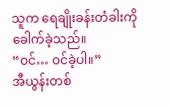သူက ရေချိုးခန်းတံခါးကို ခေါက်ခဲ့သည်။
“ဝင်… ဝင်ခဲ့ပါ။”
အီယွန်းတစ်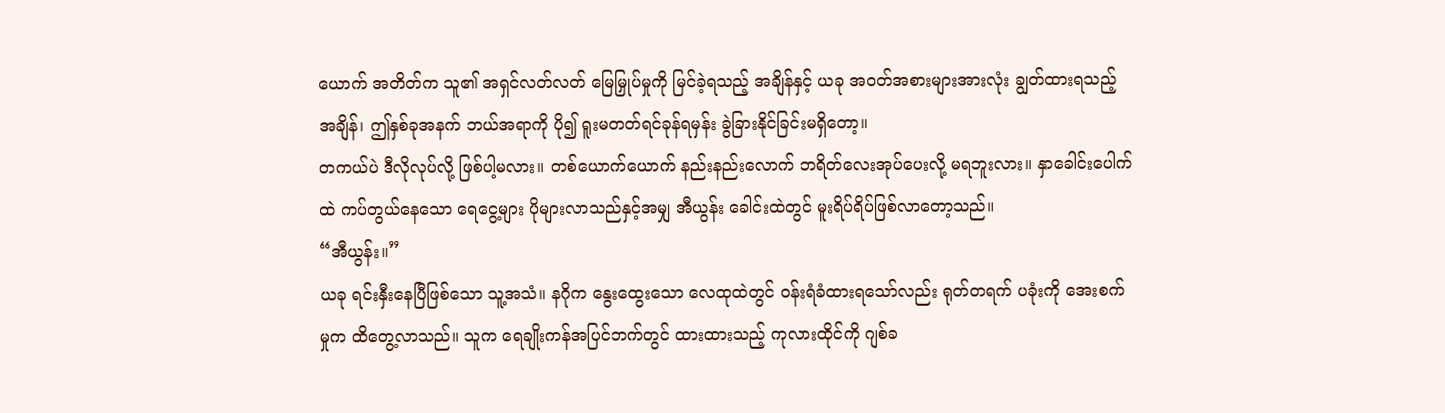ယောက် အတိတ်က သူ၏ အရှင်လတ်လတ် မြေမြှုပ်မှုကို မြင်ခဲ့ရသည့် အချိန်နှင့် ယခု အဝတ်အစားများအားလုံး ချွတ်ထားရသည့် အချိန်၊ ဤနှစ်ခုအနက် ဘယ်အရာကို ပို၍ ရူးမတတ်ရင်ခုန်ရမှန်း ခွဲခြားနိုင်ခြင်းမရှိတော့။
တကယ်ပဲ ဒီလိုလုပ်လို့ ဖြစ်ပါ့မလား။ တစ်ယောက်ယောက် နည်းနည်းလောက် ဘရိတ်လေးအုပ်ပေးလို့ မရဘူးလား။ နှာခေါင်းပေါက်ထဲ ကပ်တွယ်နေသော ရေငွေ့များ ပိုများလာသည်နှင့်အမျှ အီယွန်း ခေါင်းထဲတွင် မူးရိပ်ရိပ်ဖြစ်လာတော့သည်။
“အီယွန်း။”
ယခု ရင်းနှီးနေပြီဖြစ်သော သူ့အသံ။ နဂိုက နွေးထွေးသော လေထုထဲတွင် ဝန်းရံခံထားရသော်လည်း ရုတ်တရက် ပခုံးကို အေးစက်မှုက ထိတွေ့လာသည်။ သူက ရေချိုးကန်အပြင်ဘက်တွင် ထားထားသည့် ကုလားထိုင်ကို ဂျစ်ခ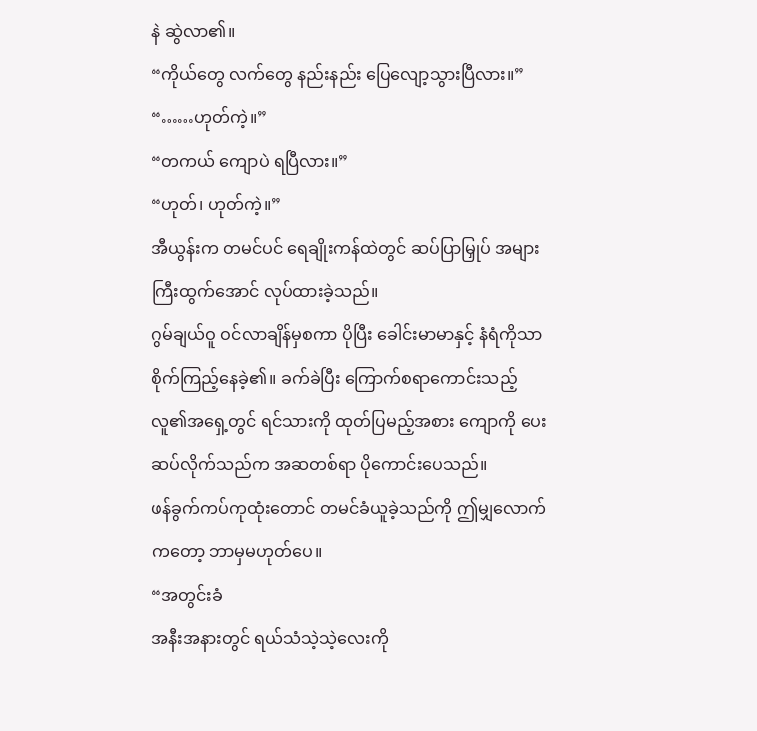နဲ ဆွဲလာ၏။
“ကိုယ်တွေ လက်တွေ နည်းနည်း ပြေလျော့သွားပြီလား။”
“……ဟုတ်ကဲ့။”
“တကယ် ကျောပဲ ရပြီလား။”
“ဟုတ်၊ ဟုတ်ကဲ့။”
အီယွန်းက တမင်ပင် ရေချိုးကန်ထဲတွင် ဆပ်ပြာမြှုပ် အများကြီးထွက်အောင် လုပ်ထားခဲ့သည်။
ဂွမ်ချယ်ဝူ ဝင်လာချိန်မှစကာ ပိုပြီး ခေါင်းမာမာနှင့် နံရံကိုသာ စိုက်ကြည့်နေခဲ့၏။ ခက်ခဲပြီး ကြောက်စရာကောင်းသည့် လူ၏အရှေ့တွင် ရင်သားကို ထုတ်ပြမည့်အစား ကျောကို ပေးဆပ်လိုက်သည်က အဆတစ်ရာ ပိုကောင်းပေသည်။
ဖန်ခွက်ကပ်ကုထုံးတောင် တမင်ခံယူခဲ့သည်ကို ဤမျှလောက်ကတော့ ဘာမှမဟုတ်ပေ။
“အတွင်းခံ
အနီးအနားတွင် ရယ်သံသဲ့သဲ့လေးကို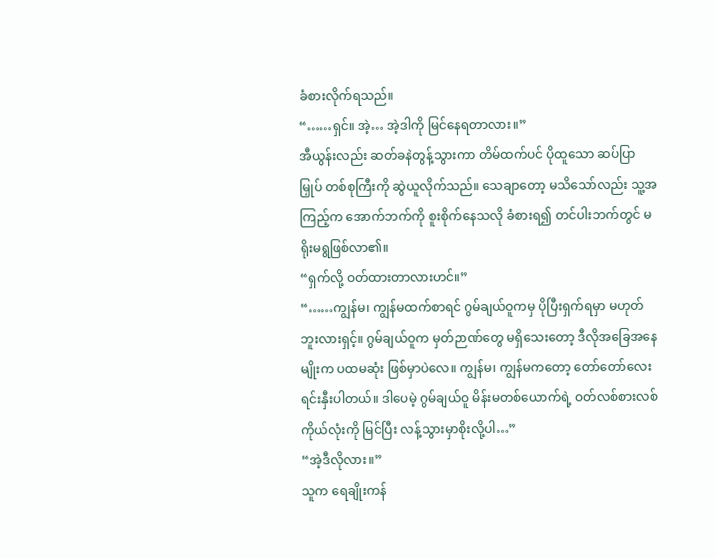ခံစားလိုက်ရသည်။
“……ရှင်။ အဲ့… အဲ့ဒါကို မြင်နေရတာလား။”
အီယွန်းလည်း ဆတ်ခနဲတွန့်သွားကာ တိမ်ထက်ပင် ပိုထူသော ဆပ်ပြာမြှုပ် တစ်စုကြီးကို ဆွဲယူလိုက်သည်။ သေချာတော့ မသိသော်လည်း သူ့အကြည့်က အောက်ဘက်ကို စူးစိုက်နေသလို ခံစားရ၍ တင်ပါးဘက်တွင် မရိုးမရွဖြစ်လာ၏။
“ရှက်လို့ ဝတ်ထားတာလားဟင်။”
“……ကျွန်မ၊ ကျွန်မထက်စာရင် ဂွမ်ချယ်ဝူကမှ ပိုပြီးရှက်ရမှာ မဟုတ်ဘူးလားရှင့်။ ဂွမ်ချယ်ဝူက မှတ်ဉာဏ်တွေ မရှိသေးတော့ ဒီလိုအခြေအနေမျိုးက ပထမဆုံး ဖြစ်မှာပဲလေ။ ကျွန်မ၊ ကျွန်မကတော့ တော်တော်လေး ရင်းနှီးပါတယ်။ ဒါပေမဲ့ ဂွမ်ချယ်ဝူ မိန်းမတစ်ယောက်ရဲ့ ဝတ်လစ်စားလစ်ကိုယ်လုံးကို မြင်ပြီး လန့်သွားမှာစိုးလို့ပါ…”
“အဲ့ဒီလိုလား။”
သူက ရေချိုးကန်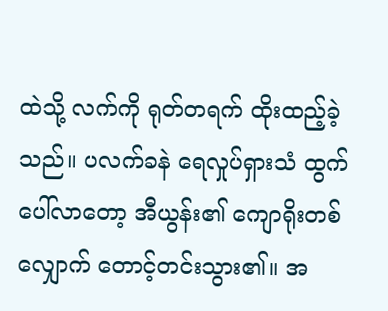ထဲသို့ လက်ကို ရုတ်တရက် ထိုးထည့်ခဲ့သည်။ ပလက်ခနဲ ရေလှုပ်ရှားသံ ထွက်ပေါ်လာတော့ အီယွန်း၏ ကျောရိုးတစ်လျှောက် တောင့်တင်းသွား၏။ အ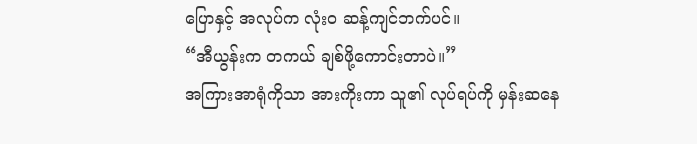ပြောနှင့် အလုပ်က လုံးဝ ဆန့်ကျင်ဘက်ပင်။
“အီယွန်းက တကယ် ချစ်ဖို့ကောင်းတာပဲ။”
အကြားအာရုံကိုသာ အားကိုးကာ သူ၏ လုပ်ရပ်ကို မှန်းဆနေ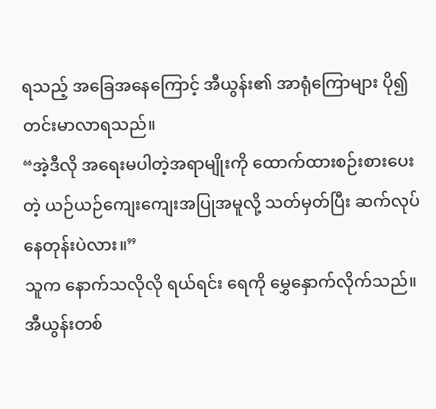ရသည့် အခြေအနေကြောင့် အီယွန်း၏ အာရုံကြောများ ပို၍တင်းမာလာရသည်။
“အဲ့ဒီလို အရေးမပါတဲ့အရာမျိုးကို ထောက်ထားစဉ်းစားပေးတဲ့ ယဉ်ယဉ်ကျေးကျေးအပြုအမူလို့ သတ်မှတ်ပြီး ဆက်လုပ်နေတုန်းပဲလား။”
သူက နောက်သလိုလို ရယ်ရင်း ရေကို မွှေနှောက်လိုက်သည်။
အီယွန်းတစ်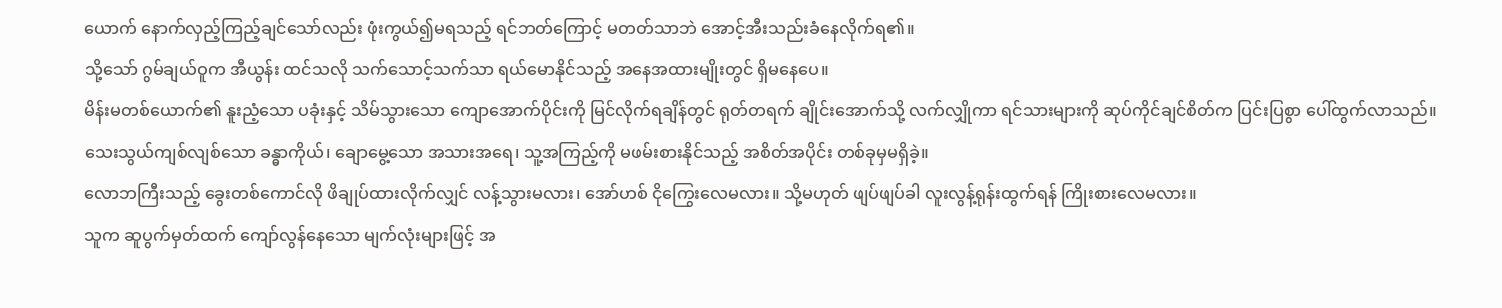ယောက် နောက်လှည့်ကြည့်ချင်သော်လည်း ဖုံးကွယ်၍မရသည့် ရင်ဘတ်ကြောင့် မတတ်သာဘဲ အောင့်အီးသည်းခံနေလိုက်ရ၏။
သို့သော် ဂွမ်ချယ်ဝူက အီယွန်း ထင်သလို သက်သောင့်သက်သာ ရယ်မောနိုင်သည့် အနေအထားမျိုးတွင် ရှိမနေပေ။
မိန်းမတစ်ယောက်၏ နူးညံ့သော ပခုံးနှင့် သိမ်သွားသော ကျောအောက်ပိုင်းကို မြင်လိုက်ရချိန်တွင် ရုတ်တရက် ချိုင်းအောက်သို့ လက်လျှိုကာ ရင်သားများကို ဆုပ်ကိုင်ချင်စိတ်က ပြင်းပြစွာ ပေါ်ထွက်လာသည်။
သေးသွယ်ကျစ်လျစ်သော ခန္ဓာကိုယ်၊ ချောမွေ့သော အသားအရေ၊ သူ့အကြည့်ကို မဖမ်းစားနိုင်သည့် အစိတ်အပိုင်း တစ်ခုမှမရှိခဲ့။
လောဘကြီးသည့် ခွေးတစ်ကောင်လို ဖိချုပ်ထားလိုက်လျှင် လန့်သွားမလား၊ အော်ဟစ် ငိုကြွေးလေမလား။ သို့မဟုတ် ဖျပ်ဖျပ်ခါ လူးလွန့်ရုန်းထွက်ရန် ကြိုးစားလေမလား။
သူက ဆူပွက်မှတ်ထက် ကျော်လွန်နေသော မျက်လုံးများဖြင့် အ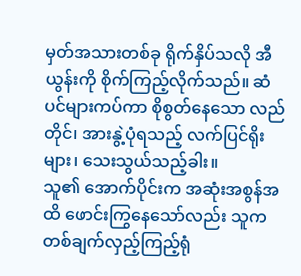မှတ်အသားတစ်ခု ရိုက်နှိပ်သလို အီယွန်းကို စိုက်ကြည့်လိုက်သည်။ ဆံပင်များကပ်ကာ စိုစွတ်နေသော လည်တိုင်၊ အားနွဲ့ပုံရသည့် လက်ပြင်ရိုးများ၊ သေးသွယ်သည့်ခါး။
သူ၏ အောက်ပိုင်းက အဆုံးအစွန်အထိ ဖောင်းကြွနေသော်လည်း သူက တစ်ချက်လှည့်ကြည့်ရုံ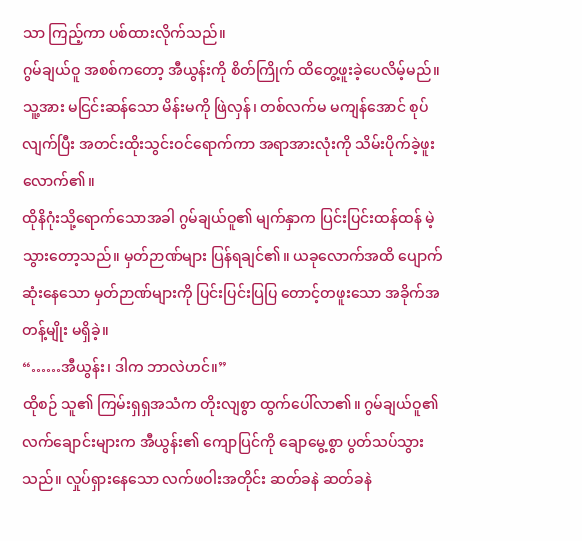သာ ကြည့်ကာ ပစ်ထားလိုက်သည်။
ဂွမ်ချယ်ဝူ အစစ်ကတော့ အီယွန်းကို စိတ်ကြိုက် ထိတွေ့ဖူးခဲ့ပေလိမ့်မည်။ သူ့အား မငြင်းဆန်သော မိန်းမကို ဖြဲလှန်၊ တစ်လက်မ မကျန်အောင် စုပ်လျက်ပြီး အတင်းထိုးသွင်းဝင်ရောက်ကာ အရာအားလုံးကို သိမ်းပိုက်ခဲ့ဖူးလောက်၏။
ထိုနိဂုံးသို့ရောက်သောအခါ ဂွမ်ချယ်ဝူ၏ မျက်နှာက ပြင်းပြင်းထန်ထန် မဲ့သွားတော့သည်။ မှတ်ဉာဏ်များ ပြန်ရချင်၏။ ယခုလောက်အထိ ပျောက်ဆုံးနေသော မှတ်ဉာဏ်များကို ပြင်းပြင်းပြပြ တောင့်တဖူးသော အခိုက်အတန့်မျိုး မရှိခဲ့။
“……အီယွန်း၊ ဒါက ဘာလဲဟင်။”
ထိုစဉ် သူ၏ ကြမ်းရှရှအသံက တိုးလျစွာ ထွက်ပေါ်လာ၏။ ဂွမ်ချယ်ဝူ၏ လက်ချောင်းများက အီယွန်း၏ ကျောပြင်ကို ချောမွေ့စွာ ပွတ်သပ်သွားသည်။ လှုပ်ရှားနေသော လက်ဖဝါးအတိုင်း ဆတ်ခနဲ ဆတ်ခနဲ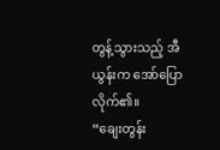တွန့်သွားသည့် အီယွန်းက အော်ပြောလိုက်၏။
“ချေးတွန်း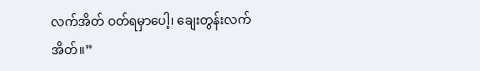လက်အိတ် ဝတ်ရမှာပေါ့၊ ချေးတွန်းလက်အိတ်။”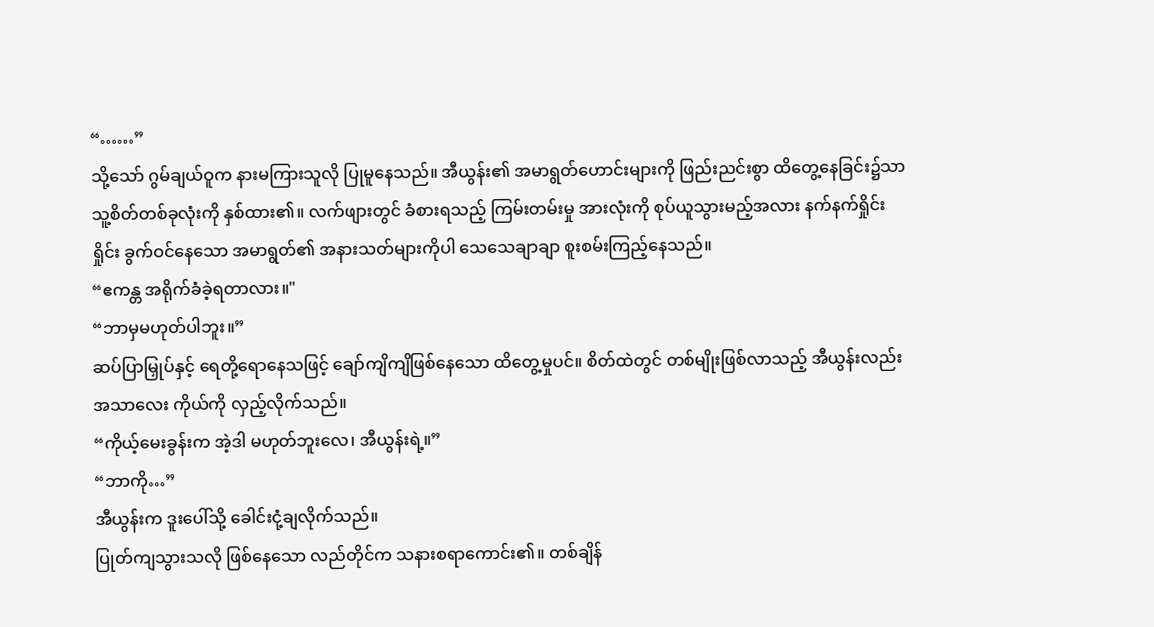“……”
သို့သော် ဂွမ်ချယ်ဝူက နားမကြားသူလို ပြုမူနေသည်။ အီယွန်း၏ အမာရွတ်ဟောင်းများကို ဖြည်းညင်းစွာ ထိတွေ့နေခြင်း၌သာ သူ့စိတ်တစ်ခုလုံးကို နှစ်ထား၏။ လက်ဖျားတွင် ခံစားရသည့် ကြမ်းတမ်းမှု အားလုံးကို စုပ်ယူသွားမည့်အလား နက်နက်ရှိုင်းရှိုင်း ခွက်ဝင်နေသော အမာရွတ်၏ အနားသတ်များကိုပါ သေသေချာချာ စူးစမ်းကြည့်နေသည်။
“ဧကန္တ အရိုက်ခံခဲ့ရတာလား။"
“ဘာမှမဟုတ်ပါဘူး။”
ဆပ်ပြာမြှုပ်နှင့် ရေတို့ရောနေသဖြင့် ချော်ကျိကျိဖြစ်နေသော ထိတွေ့မှုပင်။ စိတ်ထဲတွင် တစ်မျိုးဖြစ်လာသည့် အီယွန်းလည်း အသာလေး ကိုယ်ကို လှည့်လိုက်သည်။
“ကိုယ့်မေးခွန်းက အဲ့ဒါ မဟုတ်ဘူးလေ၊ အီယွန်းရဲ့။”
“ဘာကို…”
အီယွန်းက ဒူးပေါ်သို့ ခေါင်းငုံ့ချလိုက်သည်။
ပြုတ်ကျသွားသလို ဖြစ်နေသော လည်တိုင်က သနားစရာကောင်း၏။ တစ်ချိန်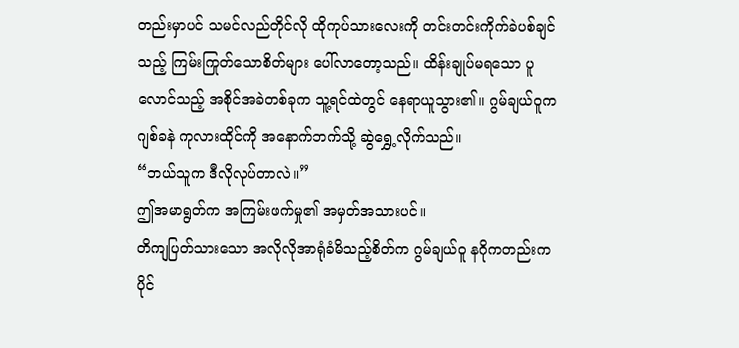တည်းမှာပင် သမင်လည်တိုင်လို ထိုကုပ်သားလေးကို တင်းတင်းကိုက်ခဲပစ်ချင်သည့် ကြမ်းကြုတ်သောစိတ်များ ပေါ်လာတော့သည်။ ထိန်းချုပ်မရသော ပူလောင်သည့် အစိုင်အခဲတစ်ခုက သူ့ရင်ထဲတွင် နေရာယူသွား၏။ ဂွမ်ချယ်ဝူက ဂျစ်ခနဲ ကုလားထိုင်ကို အနောက်ဘက်သို့ ဆွဲရွှေ့လိုက်သည်။
“ဘယ်သူက ဒီလိုလုပ်တာလဲ။”
ဤအမာရွတ်က အကြမ်းဖက်မှု၏ အမှတ်အသားပင်။
တိကျပြတ်သားသော အလိုလိုအာရုံခံမိသည့်စိတ်က ဂွမ်ချယ်ဝူ နဂိုကတည်းက ပိုင်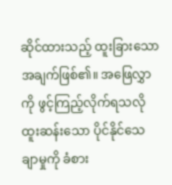ဆိုင်ထားသည့် ထူးခြားသော အချက်ဖြစ်၏။ အဖြေလွှာကို ဖွင့်ကြည့်လိုက်ရသလို ထူးဆန်းသော ပိုင်နိုင်သေချာမှုကို ခံစား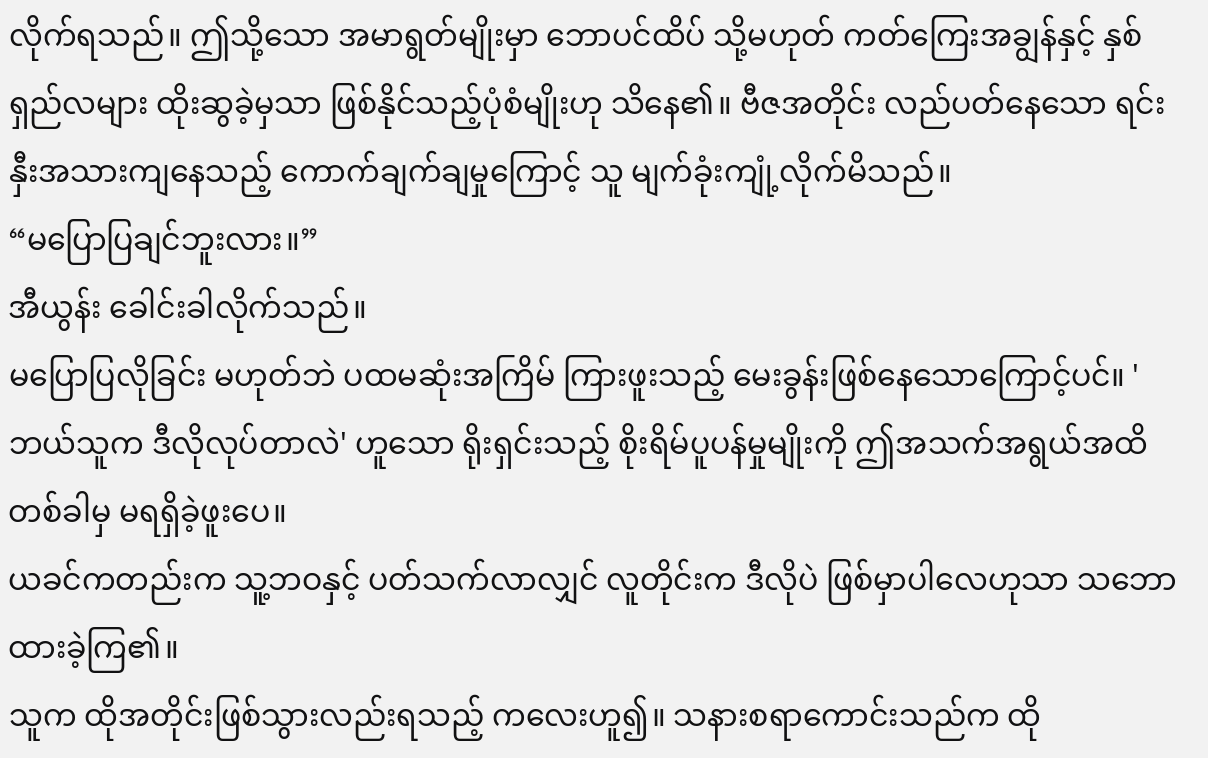လိုက်ရသည်။ ဤသို့သော အမာရွတ်မျိုးမှာ ဘောပင်ထိပ် သို့မဟုတ် ကတ်ကြေးအချွန်နှင့် နှစ်ရှည်လများ ထိုးဆွခဲ့မှသာ ဖြစ်နိုင်သည့်ပုံစံမျိုးဟု သိနေ၏။ ဗီဇအတိုင်း လည်ပတ်နေသော ရင်းနှီးအသားကျနေသည့် ကောက်ချက်ချမှုကြောင့် သူ မျက်ခုံးကျုံ့လိုက်မိသည်။
“မပြောပြချင်ဘူးလား။”
အီယွန်း ခေါင်းခါလိုက်သည်။
မပြောပြလိုခြင်း မဟုတ်ဘဲ ပထမဆုံးအကြိမ် ကြားဖူးသည့် မေးခွန်းဖြစ်နေသောကြောင့်ပင်။ 'ဘယ်သူက ဒီလိုလုပ်တာလဲ' ဟူသော ရိုးရှင်းသည့် စိုးရိမ်ပူပန်မှုမျိုးကို ဤအသက်အရွယ်အထိ တစ်ခါမှ မရရှိခဲ့ဖူးပေ။
ယခင်ကတည်းက သူ့ဘဝနှင့် ပတ်သက်လာလျှင် လူတိုင်းက ဒီလိုပဲ ဖြစ်မှာပါလေဟုသာ သဘောထားခဲ့ကြ၏။
သူက ထိုအတိုင်းဖြစ်သွားလည်းရသည့် ကလေးဟူ၍။ သနားစရာကောင်းသည်က ထို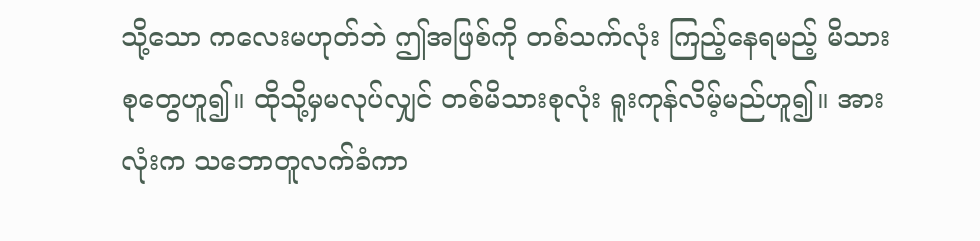သို့သော ကလေးမဟုတ်ဘဲ ဤအဖြစ်ကို တစ်သက်လုံး ကြည့်နေရမည့် မိသားစုတွေဟူ၍။ ထိုသို့မှမလုပ်လျှင် တစ်မိသားစုလုံး ရူးကုန်လိမ့်မည်ဟူ၍။ အားလုံးက သဘောတူလက်ခံကာ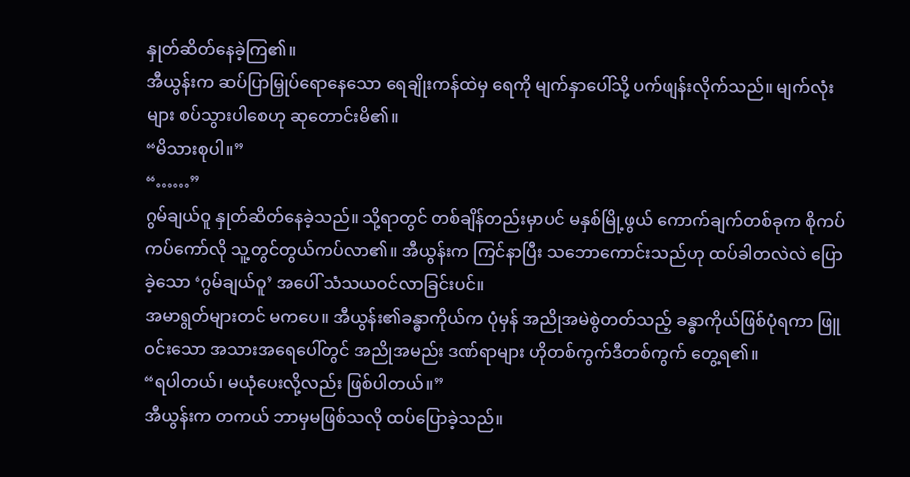နှုတ်ဆိတ်နေခဲ့ကြ၏။
အီယွန်းက ဆပ်ပြာမြှုပ်ရောနေသော ရေချိုးကန်ထဲမှ ရေကို မျက်နှာပေါ်သို့ ပက်ဖျန်းလိုက်သည်။ မျက်လုံးများ စပ်သွားပါစေဟု ဆုတောင်းမိ၏။
“မိသားစုပါ။”
“……”
ဂွမ်ချယ်ဝူ နှုတ်ဆိတ်နေခဲ့သည်။ သို့ရာတွင် တစ်ချိန်တည်းမှာပင် မနှစ်မြို့ဖွယ် ကောက်ချက်တစ်ခုက စိုကပ်ကပ်ကော်လို သူ့တွင်တွယ်ကပ်လာ၏။ အီယွန်းက ကြင်နာပြီး သဘောကောင်းသည်ဟု ထပ်ခါတလဲလဲ ပြောခဲ့သော ‘ဂွမ်ချယ်ဝူ’ အပေါ် သံသယဝင်လာခြင်းပင်။
အမာရွတ်များတင် မကပေ။ အီယွန်း၏ခန္ဓာကိုယ်က ပုံမှန် အညိုအမဲစွဲတတ်သည့် ခန္ဓာကိုယ်ဖြစ်ပုံရကာ ဖြူဝင်းသော အသားအရေပေါ်တွင် အညိုအမည်း ဒဏ်ရာများ ဟိုတစ်ကွက်ဒီတစ်ကွက် တွေ့ရ၏။
“ရပါတယ်၊ မယုံပေးလို့လည်း ဖြစ်ပါတယ်။”
အီယွန်းက တကယ် ဘာမှမဖြစ်သလို ထပ်ပြောခဲ့သည်။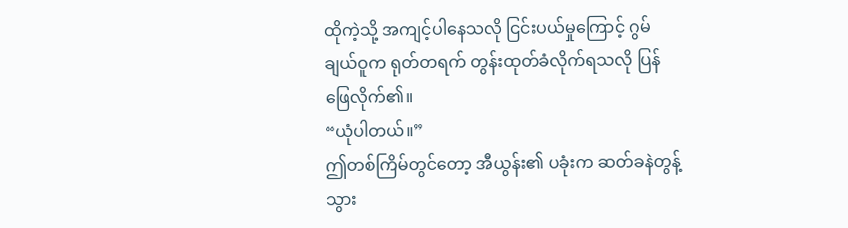ထိုကဲ့သို့ အကျင့်ပါနေသလို ငြင်းပယ်မှုကြောင့် ဂွမ်ချယ်ဝူက ရုတ်တရက် တွန်းထုတ်ခံလိုက်ရသလို ပြန်ဖြေလိုက်၏။
“ယုံပါတယ်။”
ဤတစ်ကြိမ်တွင်တော့ အီယွန်း၏ ပခုံးက ဆတ်ခနဲတွန့်သွား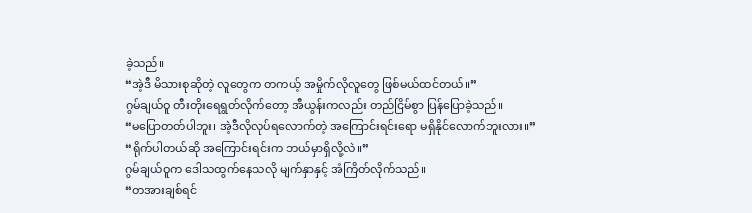ခဲ့သည်။
“အဲ့ဒီ မိသားစုဆိုတဲ့ လူတွေက တကယ့် အမှိုက်လိုလူတွေ ဖြစ်မယ်ထင်တယ်။”
ဂွမ်ချယ်ဝူ တီးတိုးရေရွတ်လိုက်တော့ အီယွန်းကလည်း တည်ငြိမ်စွာ ပြန်ပြောခဲ့သည်။
“မပြောတတ်ပါဘူး၊ အဲ့ဒီလိုလုပ်ရလောက်တဲ့ အကြောင်းရင်းရော မရှိနိုင်လောက်ဘူးလား။”
“ရိုက်ပါတယ်ဆို အကြောင်းရင်းက ဘယ်မှာရှိလို့လဲ။”
ဂွမ်ချယ်ဝူက ဒေါသထွက်နေသလို မျက်နှာနှင့် အံကြိတ်လိုက်သည်။
“တအားချစ်ရင်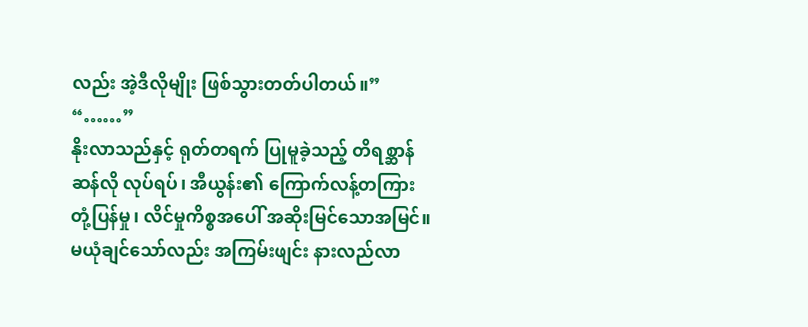လည်း အဲ့ဒီလိုမျိုး ဖြစ်သွားတတ်ပါတယ်။”
“……”
နိုးလာသည်နှင့် ရုတ်တရက် ပြုမူခဲ့သည့် တိရစ္ဆာန်ဆန်လို လုပ်ရပ်၊ အီယွန်း၏ ကြောက်လန့်တကြား တုံ့ပြန်မှု၊ လိင်မှုကိစ္စအပေါ် အဆိုးမြင်သောအမြင်။ မယုံချင်သော်လည်း အကြမ်းဖျင်း နားလည်လာ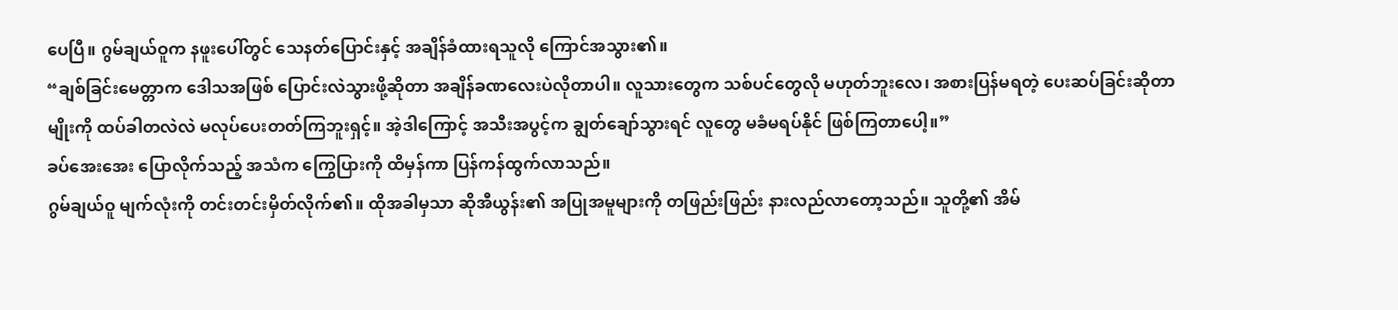ပေပြီ။ ဂွမ်ချယ်ဝူက နဖူးပေါ်တွင် သေနတ်ပြောင်းနှင့် အချိန်ခံထားရသူလို ကြောင်အသွား၏။
“ချစ်ခြင်းမေတ္တာက ဒေါသအဖြစ် ပြောင်းလဲသွားဖို့ဆိုတာ အချိန်ခဏလေးပဲလိုတာပါ။ လူသားတွေက သစ်ပင်တွေလို မဟုတ်ဘူးလေ၊ အစားပြန်မရတဲ့ ပေးဆပ်ခြင်းဆိုတာမျိုးကို ထပ်ခါတလဲလဲ မလုပ်ပေးတတ်ကြဘူးရှင့်။ အဲ့ဒါကြောင့် အသီးအပွင့်က ချွတ်ချော်သွားရင် လူတွေ မခံမရပ်နိုင် ဖြစ်ကြတာပေါ့။”
ခပ်အေးအေး ပြောလိုက်သည့် အသံက ကြွေပြားကို ထိမှန်ကာ ပြန်ကန်ထွက်လာသည်။
ဂွမ်ချယ်ဝူ မျက်လုံးကို တင်းတင်းမှိတ်လိုက်၏။ ထိုအခါမှသာ ဆိုအီယွန်း၏ အပြုအမူများကို တဖြည်းဖြည်း နားလည်လာတော့သည်။ သူတို့၏ အိမ်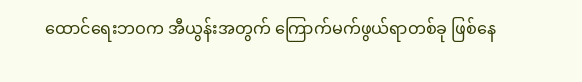ထောင်ရေးဘဝက အီယွန်းအတွက် ကြောက်မက်ဖွယ်ရာတစ်ခု ဖြစ်နေ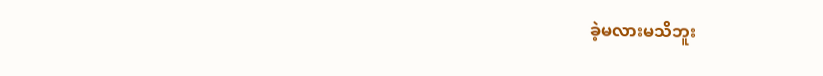ခဲ့မလားမသိဘူး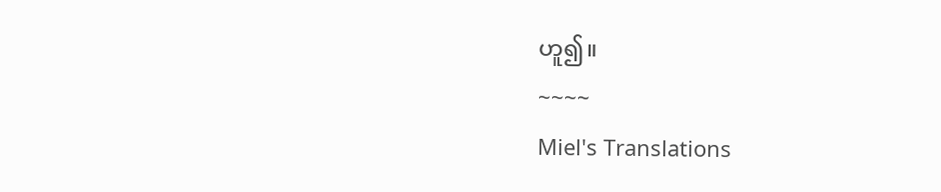ဟူ၍။
~~~~
Miel's Translations